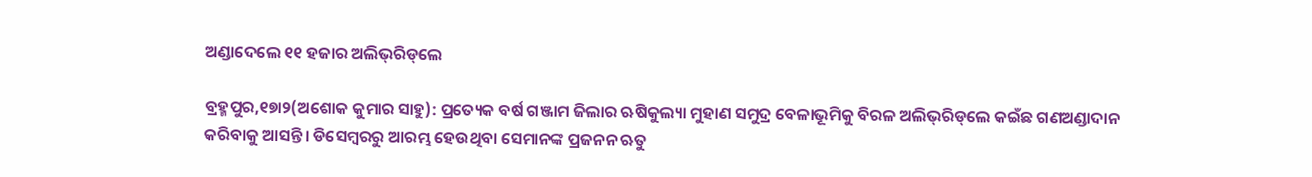ଅଣ୍ଡାଦେଲେ ୧୧ ହଜାର ଅଲିଭ୍‌ରିଡ୍‌ଲେ

ବ୍ରହ୍ମପୁର,୧୭ା୨(ଅଶୋକ କୁମାର ସାହୁ): ପ୍ରତ୍ୟେକ ବର୍ଷ ଗଞ୍ଜାମ ଜିଲାର ଋଷିକୁଲ୍ୟା ମୁହାଣ ସମୁଦ୍ର ବେଳାଭୂମିକୁ ବିରଳ ଅଲିଭ୍‌ରିଡ୍‌ଲେ କଇଁଛ ଗଣଅଣ୍ଡାଦାନ କରିବାକୁ ଆସନ୍ତି। ଡିସେମ୍ବରରୁ ଆରମ୍ଭ ହେଉଥିବା ସେମାନଙ୍କ ପ୍ରଜନନ ଋତୁ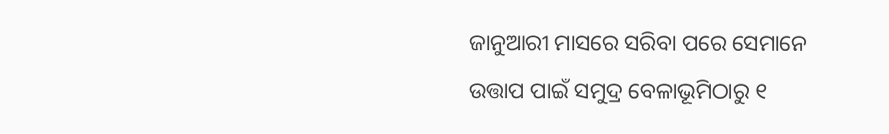ଜାନୁଆରୀ ମାସରେ ସରିବା ପରେ ସେମାନେ ଉତ୍ତାପ ପାଇଁ ସମୁଦ୍ର ବେଳାଭୂମିଠାରୁ ୧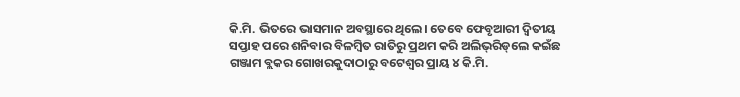କି.ମି. ଭିତରେ ଭାସମାନ ଅବସ୍ଥାରେ ଥିଲେ। ତେବେ ଫେବୃଆରୀ ଦ୍ୱିତୀୟ ସପ୍ତାହ ପରେ ଶନିବାର ବିଳମ୍ବିତ ରାତିରୁ ପ୍ରଥମ କରି ଅଲିଭ୍‌ରିଡ୍‌ଲେ କଇଁଛ ଗଞ୍ଜାମ ବ୍ଲକର ଗୋଖରକୁଦାଠାରୁ ବଟେଶ୍ୱର ପ୍ରାୟ ୪ କି.ମି.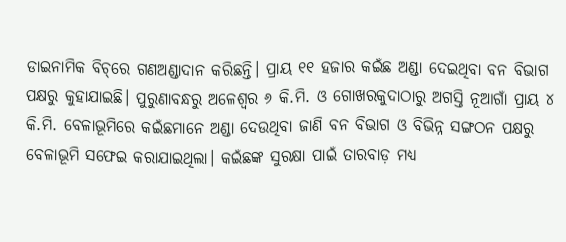ଡାଇନାମିକ ବିଚ୍‌ରେ ଗଣଅଣ୍ଡାଦାନ କରିଛନ୍ତି। ପ୍ରାୟ ୧୧ ହଜାର କଇଁଛ ଅଣ୍ଡା ଦେଇଥିବା ବନ ବିଭାଗ ପକ୍ଷରୁ କୁହାଯାଇଛି। ପୁରୁଣାବନ୍ଧରୁ ଅଳେଶ୍ୱର ୬ କି.ମି. ଓ ଗୋଖରକୁଦାଠାରୁ ଅଗସ୍ତି ନୂଆଗାଁ ପ୍ରାୟ ୪ କି.ମି. ବେଳାଭୂମିରେ କଇଁଛମାନେ ଅଣ୍ଡା ଦେଉଥିବା ଜାଣି ବନ ବିଭାଗ ଓ ବିଭିନ୍ନ ସଙ୍ଗଠନ ପକ୍ଷରୁ ବେଳାଭୂମି ସଫେଇ କରାଯାଇଥିଲା। କଇଁଛଙ୍କ ସୁରକ୍ଷା ପାଇଁ ତାରବାଡ଼ ମଧ୍ୟ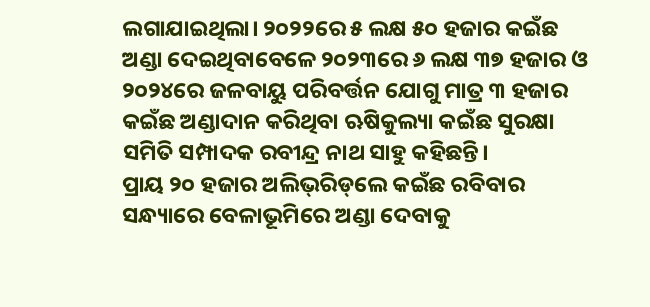ଲଗାଯାଇଥିଲା। ୨୦୨୨ରେ ୫ ଲକ୍ଷ ୫୦ ହଜାର କଇଁଛ ଅଣ୍ଡା ଦେଇଥିବାବେଳେ ୨୦୨୩ରେ ୬ ଲକ୍ଷ ୩୭ ହଜାର ଓ ୨୦୨୪ରେ ଜଳବାୟୁ ପରିବର୍ତ୍ତନ ଯୋଗୁ ମାତ୍ର ୩ ହଜାର କଇଁଛ ଅଣ୍ଡାଦାନ କରିଥିବା ଋଷିକୁଲ୍ୟା କଇଁଛ ସୁରକ୍ଷା ସମିତି ସମ୍ପାଦକ ରବୀନ୍ଦ୍ର ନାଥ ସାହୁ କହିଛନ୍ତି।
ପ୍ରାୟ ୨୦ ହଜାର ଅଲିଭ୍‌ରିଡ୍‌ଲେ କଇଁଛ ରବିବାର ସନ୍ଧ୍ୟାରେ ବେଳାଭୂମିରେ ଅଣ୍ଡା ଦେବାକୁ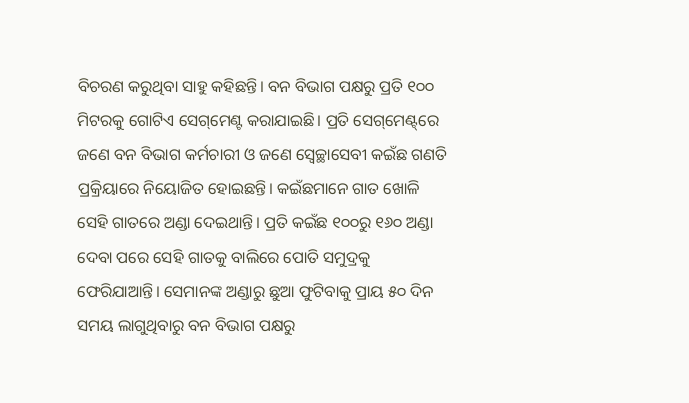ବିଚରଣ କରୁଥିବା ସାହୁ କହିଛନ୍ତି। ବନ ବିଭାଗ ପକ୍ଷରୁ ପ୍ରତି ୧୦୦ ମିଟରକୁ ଗୋଟିଏ ସେଗ୍‌ମେଣ୍ଟ କରାଯାଇଛି। ପ୍ରତି ସେଗ୍‌ମେଣ୍ଟ୍‌ରେ ଜଣେ ବନ ବିଭାଗ କର୍ମଚାରୀ ଓ ଜଣେ ସ୍ବେଚ୍ଛାସେବୀ କଇଁଛ ଗଣତି ପ୍ରକ୍ରିୟାରେ ନିୟୋଜିତ ହୋଇଛନ୍ତି। କଇଁଛମାନେ ଗାତ ଖୋଳି ସେହି ଗାତରେ ଅଣ୍ଡା ଦେଇଥାନ୍ତି। ପ୍ରତି କଇଁଛ ୧୦୦ରୁ ୧୬୦ ଅଣ୍ଡା ଦେବା ପରେ ସେହି ଗାତକୁ ବାଲିରେ ପୋତି ସମୁଦ୍ରକୁ ଫେରିଯାଆନ୍ତି। ସେମାନଙ୍କ ଅଣ୍ଡାରୁ ଛୁଆ ଫୁଟିବାକୁ ପ୍ରାୟ ୫୦ ଦିନ ସମୟ ଲାଗୁଥିବାରୁ ବନ ବିଭାଗ ପକ୍ଷରୁ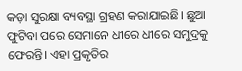କଡ଼ା ସୁରକ୍ଷା ବ୍ୟବସ୍ଥା ଗ୍ରହଣ କରାଯାଇଛି। ଛୁଆ ଫୁଟିବା ପରେ ସେମାନେ ଧୀରେ ଧୀରେ ସମୁଦ୍ରକୁ ଫେରନ୍ତି। ଏହା ପ୍ରକୃତିର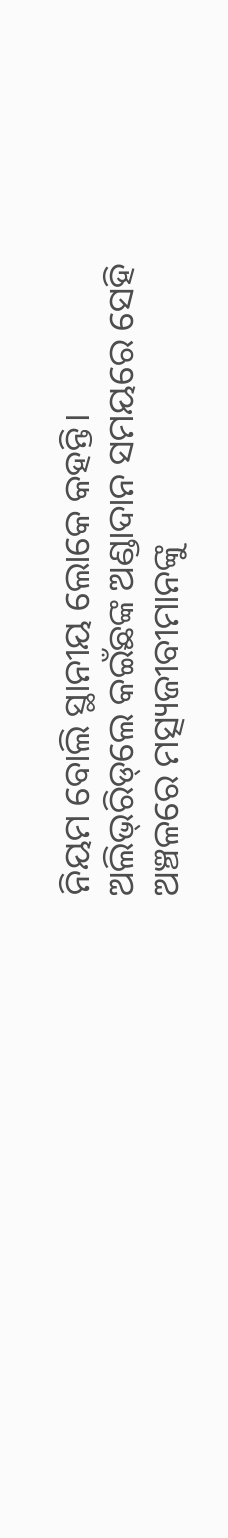ନିୟମ ବୋଲି ସ୍ଥାନୀୟ ଲୋକେ କହନ୍ତି।
ଅଲିଭ୍‌ରିଡ୍‌ଲେ କଇଁଛଙ୍କ ଅଣ୍ଡାଦାନ ସମୟରେ ସେହି ଅଞ୍ଚଳରେ ମତ୍ସ୍ୟଜୀବୀମାନଙ୍କୁ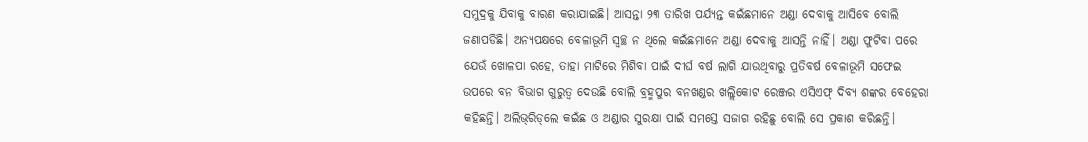ସମୁଦ୍ରକୁ ଯିବାକୁ ବାରଣ କରାଯାଇଛି। ଆସନ୍ତା ୨୩ ତାରିଖ ପର୍ଯ୍ୟନ୍ତ କଇଁଛମାନେ ଅଣ୍ଡା ଦେବାକୁ ଆସିବେ ବୋଲି ଜଣାପଡିଛି। ଅନ୍ୟପକ୍ଷରେ ବେଳାଭୂମି ସ୍ବଚ୍ଛ ନ ଥିଲେ କଇଁଛମାନେ ଅଣ୍ଡା ଦେବାକୁ ଆସନ୍ତି ନାହିଁ। ଅଣ୍ଡା ଫୁଟିବା ପରେ ଯେଉଁ ଖୋଳପା ରହେ, ତାହା ମାଟିରେ ମିଶିବା ପାଇଁ ଦୀର୍ଘ ବର୍ଷ ଲାଗି ଯାଉଥିବାରୁ ପ୍ରତିବର୍ଷ ବେଳାଭୂମି ସଫେଇ ଉପରେ ବନ ବିଭାଗ ଗୁରୁତ୍ୱ ଦେଉଛି ବୋଲି ବ୍ରହ୍ମପୁର ବନଖଣ୍ଡର ଖଲ୍ଲିକୋଟ ରେଞ୍ଜର ଏସିଏଫ୍‌ ଦିବ୍ୟ ଶଙ୍କର ବେହେରା କହିଛନ୍ତି। ଅଲିଭ୍‌ରିଡ୍‌ଲେ କଇଁଛ ଓ ଅଣ୍ଡାର ସୁରକ୍ଷା ପାଇଁ ସମସ୍ତେ ସଜାଗ ରହିଛୁ ବୋଲି ସେ ପ୍ରକାଶ କରିଛନ୍ତି।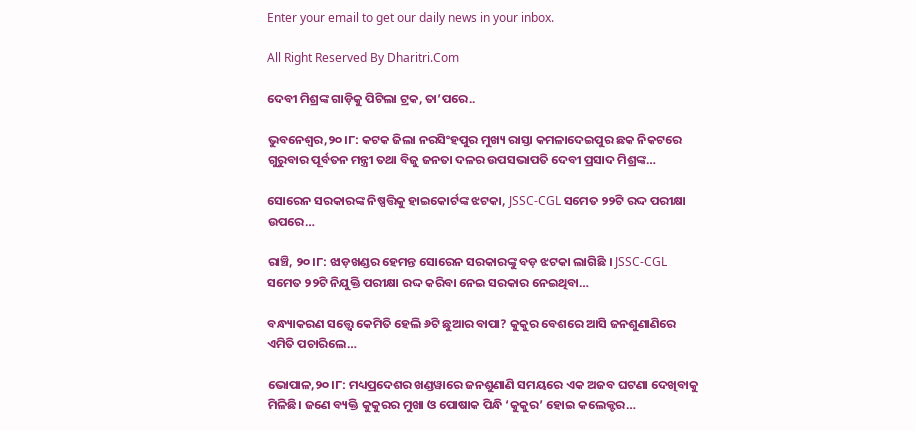Enter your email to get our daily news in your inbox.

All Right Reserved By Dharitri.Com

ଦେବୀ ମିଶ୍ରଙ୍କ ଗାଡ଼ିକୁ ପିଟିଲା ଟ୍ରକ, ତା’ପରେ..

ଭୁବନେଶ୍ୱର,୨୦।୮: କଟକ ଜିଲା ନରସିଂହପୁର ମୁଖ୍ୟ ରାସ୍ତା କମଳାଦେଇପୁର ଛକ ନିକଟରେ ଗୁରୁବାର ପୂର୍ବତନ ମନ୍ତ୍ରୀ ତଥା ବିଜୁ ଜନତା ଦଳର ଉପସଭାପତି ଦେବୀ ପ୍ରସାଦ ମିଶ୍ରଙ୍କ…

ସୋରେନ ସରକାରଙ୍କ ନିଷ୍ପତ୍ତିକୁ ହାଇକୋର୍ଟଙ୍କ ଝଟକା, JSSC-CGL ସମେତ ୨୨ଟି ରଦ୍ଦ ପରୀକ୍ଷା ଉପରେ…

ରାଞ୍ଚି, ୨୦।୮: ଝାଡ଼ଖଣ୍ଡର ହେମନ୍ତ ସୋରେନ ସରକାରଙ୍କୁ ବଡ଼ ଝଟକା ଲାଗିଛି । JSSC-CGL ସମେତ ୨୨ଟି ନିଯୁକ୍ତି ପରୀକ୍ଷା ରଦ୍ଦ କରିବା ନେଇ ସରକାର ନେଇଥିବା…

ବନ୍ଧ୍ୟାକରଣ ସତ୍ତ୍ୱେ କେମିତି ହେଲି ୬ଟି ଛୁଆର ବାପା? କୁକୁର ବେଶରେ ଆସି ଜନଶୁଣାଣିରେ ଏମିତି ପଚାରିଲେ…

ଭୋପାଳ,୨୦।୮: ମଧ୍ୟପ୍ରଦେଶର ଖଣ୍ଡୱାରେ ଜନଶୁଣାଣି ସମୟରେ ଏକ ଅଜବ ଘଟଣା ଦେଖିବାକୁ ମିଳିଛି। ଜଣେ ବ୍ୟକ୍ତି କୁକୁରର ମୁଖା ଓ ପୋଷାକ ପିନ୍ଧି ‘କୁକୁର’ ହୋଇ କଲେକ୍ଟର…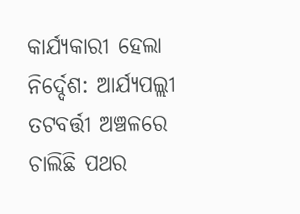କାର୍ଯ୍ୟକାରୀ ହେଲା ନିର୍ଦ୍ଦେଶ: ଆର୍ଯ୍ୟପଲ୍ଲୀ ତଟବର୍ତ୍ତୀ ଅଞ୍ଚଳରେ ଚାଲିଛି ପଥର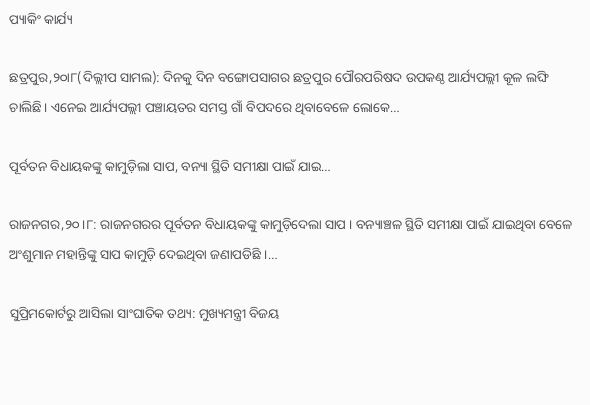ପ୍ୟାକିଂ କାର୍ଯ୍ୟ

ଛତ୍ରପୁର,୨୦ା୮(ଦିଲ୍ଲୀପ ସାମଲ): ଦିନକୁ ଦିନ ବଙ୍ଗୋପସାଗର ଛତ୍ରପୁର ପୌରପରିଷଦ ଉପକଣ୍ଠ ଆର୍ଯ୍ୟପଲ୍ଲୀ କୂଳ ଲଙ୍ଘି ଚାଲିଛି। ଏନେଇ ଆର୍ଯ୍ୟପଲ୍ଲୀ ପଞ୍ଚାୟତର ସମସ୍ତ ଗାଁ ବିପଦରେ ଥିବାବେଳେ ଲୋକେ…

ପୂର୍ବତନ ବିଧାୟକଙ୍କୁ କାମୁଡ଼ିଲା ସାପ, ବନ୍ୟା ସ୍ଥିତି ସମୀକ୍ଷା ପାଇଁ ଯାଇ…

ରାଜନଗର,୨୦।୮: ରାଜନଗରର ପୂର୍ବତନ ବିଧାୟକଙ୍କୁ କାମୁଡ଼ିଦେଲା ସାପ । ବନ୍ୟାଞ୍ଚଳ ସ୍ଥିତି ସମୀକ୍ଷା ପାଇଁ ଯାଇଥିବା ବେଳେ ଅଂଶୁମାନ ମହାନ୍ତିଙ୍କୁ ସାପ କାମୁଡ଼ି ଦେଇଥିବା ଜଣାପଡିଛି ।…

ସୁପ୍ରିମକୋର୍ଟରୁ ଆସିଲା ସାଂଘାତିକ ତଥ୍ୟ: ମୁଖ୍ୟମନ୍ତ୍ରୀ ବିଜୟ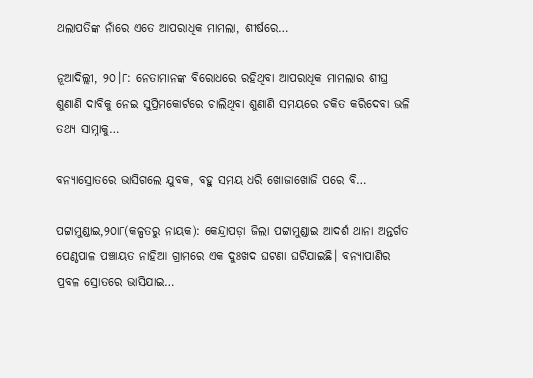ଥଲାପତିଙ୍କ ନାଁରେ ଏତେ ଆପରାଧିକ ମାମଲା, ଶୀର୍ଷରେ…

ନୂଆଦିଲ୍ଲୀ, ୨୦।୮: ନେତାମାନଙ୍କ ବିରୋଧରେ ରହିଥିବା ଆପରାଧିକ ମାମଲାର ଶୀଘ୍ର ଶୁଣାଣି ଦାବିକୁ ନେଇ ସୁପ୍ରିମକୋର୍ଟରେ ଚାଲିଥିବା ଶୁଣାଣି ସମୟରେ ଚକିତ କରିଦେବା ଭଳି ତଥ୍ୟ ସାମ୍ନାକୁ…

ବନ୍ୟାସ୍ରୋତରେ ଭାସିଗଲେ ଯୁବକ, ବହୁ ସମୟ ଧରି ଖୋଜାଖୋଜି ପରେ ବି…

ପଟ୍ଟାମୁଣ୍ଡାଇ,୨୦ା୮(କଳ୍ପତରୁ ନାୟକ): କେନ୍ଦ୍ରାପଡ଼ା ଜିଲା ପଟ୍ଟାମୁଣ୍ଡାଇ ଆଦର୍ଶ ଥାନା ଅନ୍ତର୍ଗତ ପେଣ୍ଠପାଳ ପଞ୍ଚାୟତ ନାହିଆ ଗ୍ରାମରେ ଏକ ଦୁଃଖଦ ଘଟଣା ଘଟିଯାଇଛି। ବନ୍ୟାପାଣିର ପ୍ରବଳ ସ୍ରୋତରେ ଭାସିଯାଇ…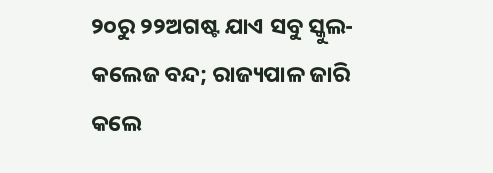୨୦ରୁ ୨୨ଅଗଷ୍ଟ ଯାଏ ସବୁ ସ୍କୁଲ-କଲେଜ ବନ୍ଦ; ରାଜ୍ୟପାଳ ଜାରି କଲେ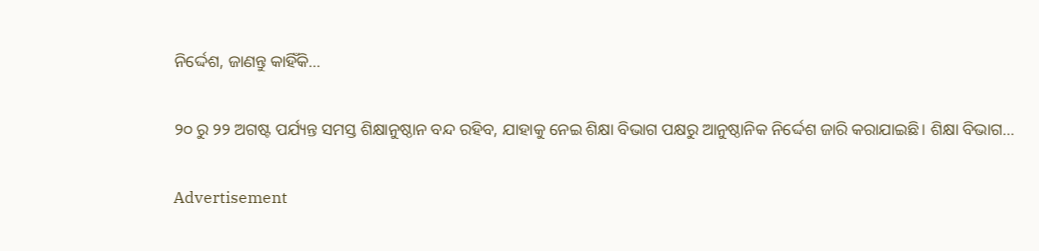ନିର୍ଦ୍ଦେଶ, ଜାଣନ୍ତୁ କାହିଁକି…

୨୦ ରୁ ୨୨ ଅଗଷ୍ଟ ପର୍ଯ୍ୟନ୍ତ ସମସ୍ତ ଶିକ୍ଷାନୁଷ୍ଠାନ ବନ୍ଦ ରହିବ, ଯାହାକୁ ନେଇ ଶିକ୍ଷା ବିଭାଗ ପକ୍ଷରୁ ଆନୁଷ୍ଠାନିକ ନିର୍ଦ୍ଦେଶ ଜାରି କରାଯାଇଛି। ଶିକ୍ଷା ବିଭାଗ…

Advertisement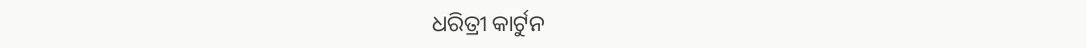ଧରିତ୍ରୀ କାର୍ଟୁନ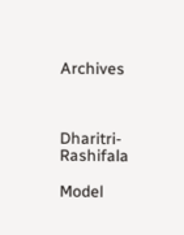Archives



Dharitri-Rashifala

Model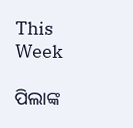This Week

ପିଲାଙ୍କ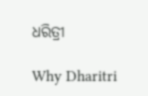ଧରିତ୍ରୀ

Why Dharitri